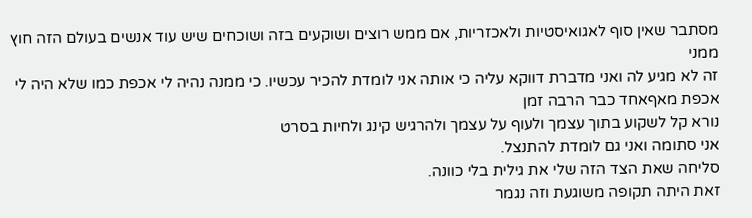מסתבר שאין סוף לאגואיסטיות ולאכזריות, אם ממש רוצים ושוקעים בזה ושוכחים שיש עוד אנשים בעולם הזה חוץ ממני
זה לא מגיע לה ואני מדברת דווקא עליה כי אותה אני לומדת להכיר עכשיו. כי ממנה נהיה לי אכפת כמו שלא היה לי אכפת מאףאחד כבר הרבה זמן
נורא קל לשקוע בתוך עצמך ולעוף על עצמך ולהרגיש קינג ולחיות בסרט
אני סתומה ואני גם לומדת להתנצל.
סליחה שאת הצד הזה שלי את גילית בלי כוונה.
זאת היתה תקופה משוגעת וזה נגמר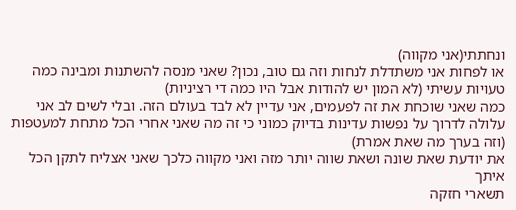ונחתתי(אני מקווה)
או לפחות אני משתדלת לנחות וזה גם טוב, נכון? שאני מנסה להשתנות ומבינה כמה טעויות עשיתי (לא המון יש להודות אבל היו כמה די רציניות)
כמה שאני שוכחת את זה לפעמים, אני עדיין לא לבד בעולם הזה. ובלי לשים לב אני עלולה לדרוך על נפשות עדינות בדיוק כמוני כי זה מה שאני אחרי הכל מתחת למעטפות (וזה בערך מה שאת אמרת)
את יודעת שאת שונה ושאת שווה יותר מזה ואני מקווה כלכך שאני אצליח לתקן הכל איתך
תשארי חזקה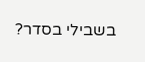בשבילי בסדר?